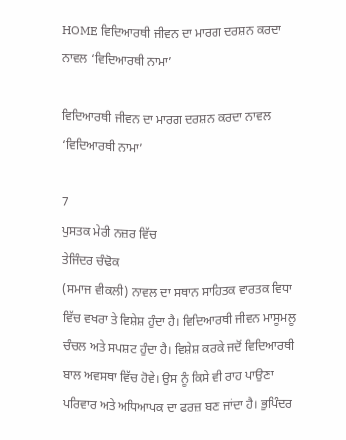HOME ਵਿਦਿਆਰਥੀ ਜੀਵਨ ਦਾ ਮਾਰਗ ਦਰਸ਼ਨ ਕਰਦਾ ਨਾਵਲ ‘ਵਿਦਿਆਰਥੀ ਨਾਮਾ’

ਵਿਦਿਆਰਥੀ ਜੀਵਨ ਦਾ ਮਾਰਗ ਦਰਸ਼ਨ ਕਰਦਾ ਨਾਵਲ ‘ਵਿਦਿਆਰਥੀ ਨਾਮਾ’

7
ਪੁਸਤਕ ਮੇਰੀ ਨਜ਼ਰ ਵਿੱਚ
ਤੇਜਿੰਦਰ ਚੰਢੋਕ
(ਸਮਾਜ ਵੀਕਲੀ) ਨਾਵਲ ਦਾ ਸਥਾਨ ਸਾਹਿਤਕ ਵਾਰਤਕ ਵਿਧਾ ਵਿੱਚ ਵਖਰਾ ਤੇ ਵਿਸ਼ੇਸ਼ ਹੁੰਦਾ ਹੈ। ਵਿਦਿਆਰਥੀ ਜੀਵਨ ਮਾਸੂਮਲੂ ਚੰਚਲ ਅਤੇ ਸਪਸ਼ਟ ਹੁੰਦਾ ਹੈ। ਵਿਸ਼ੇਸ਼ ਕਰਕੇ ਜਦੋਂ ਵਿਦਿਆਰਥੀ ਬਾਲ ਅਵਸਥਾ ਵਿੱਚ ਹੋਵੇ। ਉਸ ਨੂੰ ਕਿਸੇ ਵੀ ਰਾਹ ਪਾਉਣਾ ਪਰਿਵਾਰ ਅਤੇ ਅਧਿਆਪਕ ਦਾ ਫਰਜ਼ ਬਣ ਜਾਂਦਾ ਹੈ। ਭੁਪਿੰਦਰ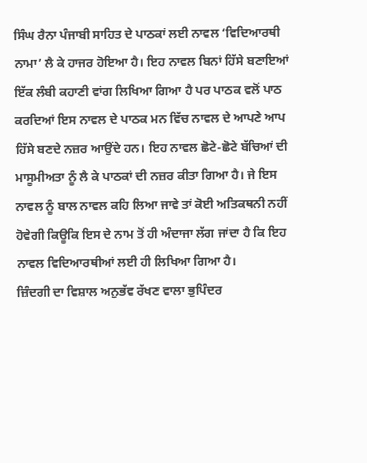ਸਿੰਘ ਰੈਨਾ ਪੰਜਾਬੀ ਸਾਹਿਤ ਦੇ ਪਾਠਕਾਂ ਲਈ ਨਾਵਲ ‘ਵਿਦਿਆਰਥੀ ਨਾਮਾ’ ਲੈ ਕੇ ਹਾਜਰ ਹੋਇਆ ਹੈ। ਇਹ ਨਾਵਲ ਬਿਨਾਂ ਹਿੱਸੇ ਬਣਾਇਆਂ ਇੱਕ ਲੰਬੀ ਕਹਾਣੀ ਵਾਂਗ ਲਿਖਿਆ ਗਿਆ ਹੈ ਪਰ ਪਾਠਕ ਵਲੋਂ ਪਾਠ ਕਰਦਿਆਂ ਇਸ ਨਾਵਲ ਦੇ ਪਾਠਕ ਮਨ ਵਿੱਚ ਨਾਵਲ ਦੇ ਆਪਣੇ ਆਪ ਹਿੱਸੇ ਬਣਦੇ ਨਜ਼ਰ ਆਉਂਦੇ ਹਨ। ਇਹ ਨਾਵਲ ਛੋਟੇ-ਛੋਟੇ ਬੱਚਿਆਂ ਦੀ ਮਾਸੂਮੀਅਤਾ ਨੂੰ ਲੈ ਕੇ ਪਾਠਕਾਂ ਦੀ ਨਜ਼ਰ ਕੀਤਾ ਗਿਆ ਹੈ। ਜੇ ਇਸ ਨਾਵਲ ਨੂੰ ਬਾਲ ਨਾਵਲ ਕਹਿ ਲਿਆ ਜਾਵੇ ਤਾਂ ਕੋਈ ਅਤਿਕਥਨੀ ਨਹੀਂ ਹੋਵੇਗੀ ਕਿਊਕਿ ਇਸ ਦੇ ਨਾਮ ਤੋਂ ਹੀ ਅੰਦਾਜਾ ਲੱਗ ਜਾਂਦਾ ਹੈ ਕਿ ਇਹ ਨਾਵਲ ਵਿਦਿਆਰਥੀਆਂ ਲਈ ਹੀ ਲਿਖਿਆ ਗਿਆ ਹੈ।
ਜ਼ਿੰਦਗੀ ਦਾ ਵਿਸ਼ਾਲ ਅਨੁਭੱਵ ਰੱਖਣ ਵਾਲਾ ਭੁਪਿੰਦਰ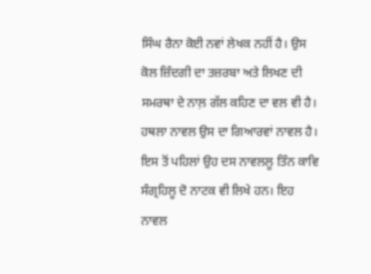ਸਿੰਘ ਰੈਨਾ ਕੋਈ ਨਵਾਂ ਲੇਖਕ ਨਹੀਂ ਹੈ। ਉਸ ਕੋਲ ਜ਼ਿੰਦਗੀ ਦਾ ਤਜ਼ਰਬਾ ਅਤੇ ਲਿਖਣ ਦੀ ਸਮਰਥਾ ਦੇ ਨਾਲ਼ ਗੱਲ ਕਹਿਣ ਦਾ ਵਲ ਵੀ ਹੈ। ਹਥਲਾ ਨਾਵਲ ਉਸ ਦਾ ਗਿਆਰਵਾਂ ਨਾਵਲ ਹੈ। ਇਸ ਤੋਂ ਪਹਿਲਾਂ ਉਹ ਦਸ ਨਾਵਲਲੂ ਤਿੰਨ ਕਾਵਿ ਸੰਗ੍ਰਹਿਲੂ ਦੋ ਨਾਟਕ ਵੀ ਲਿਖੇ ਹਨ। ਇਹ ਨਾਵਲ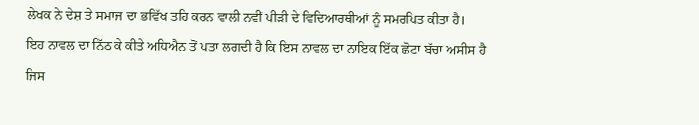ਲੇਖਕ ਨੇ ਦੇਸ਼ ਤੇ ਸਮਾਜ ਦਾ ਭਵਿੱਖ ਤਹਿ ਕਰਨ ਵਾਲੀ ਨਵੀਂ ਪੀੜੀ ਦੇ ਵਿਦਿਆਰਥੀਆਂ ਨੂੰ ਸਮਰਪਿਤ ਕੀਤਾ ਹੈ।
ਇਹ ਨਾਵਲ ਦਾ ਨਿੱਠ ਕੇ ਕੀਤੇ ਅਧਿਐਨ ਤੋਂ ਪਤਾ ਲਗਦੀ ਹੈ ਕਿ ਇਸ ਨਾਵਲ ਦਾ ਨਾਇਕ ਇੱਕ ਛੋਟਾ ਬੱਚਾ ਅਸੀਸ ਹੈ ਜਿਸ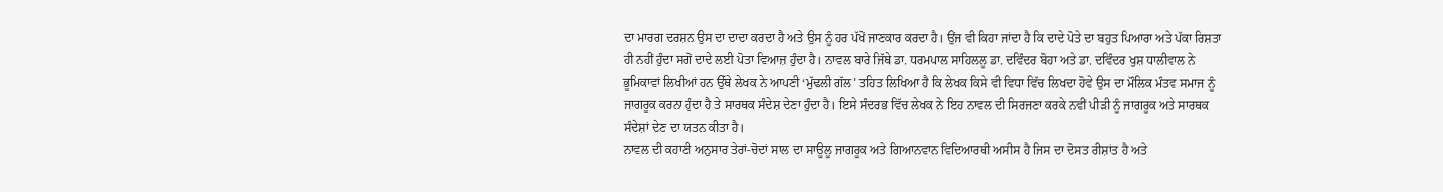ਦਾ ਮਾਰਗ ਦਰਸ਼ਨ ਉਸ ਦਾ ਦਾਦਾ ਕਰਦਾ ਹੈ ਅਤੇ ਉਸ ਨੂੰ ਹਰ ਪੱਖੋਂ ਜਾਣਕਾਰ ਕਰਦਾ ਹੈ। ਉਂਜ ਵੀ ਕਿਹਾ ਜਾਂਦਾ ਹੈ ਕਿ ਦਾਦੇ ਪੋਤੇ ਦਾ ਬਹੁਤ ਪਿਆਰਾ ਅਤੇ ਪੱਕਾ ਰਿਸ਼ਤਾ ਹੀ ਨਹੀਂ ਹੁੰਦਾ ਸਗੋਂ ਦਾਦੇ ਲਈ ਪੋਤਾ ਵਿਆਜ਼ ਹੁੰਦਾ ਹੈ। ਨਾਵਲ ਬਾਰੇ ਜਿੱਥੇ ਡਾ. ਧਰਮਪਾਲ ਸਾਹਿਲਲੂ ਡਾ. ਦਵਿੰਦਰ ਬੋਹਾ ਅਤੇ ਡਾ. ਦਵਿੰਦਰ ਖੁਸ਼ ਧਾਲੀਵਾਲ ਨੇ ਭੂਮਿਕਾਵਾਂ ਲਿਖੀਆਂ ਹਨ ਉੱਥੇ ਲੇਖਕ ਨੇ ਆਪਣੀ ‘ਮੁੱਢਲੀ ਗੱਲ’ ਤਹਿਤ ਲਿਖਿਆ ਹੈ ਕਿ ਲੇਖਕ ਕਿਸੇ ਵੀ ਵਿਧਾ ਵਿੱਚ ਲਿਖਦਾ ਹੋਵੇ ਉਸ ਦਾ ਮੌਲਿਕ ਮੰਤਵ ਸਮਾਜ ਨੂੰ ਜਾਗਰੂਕ ਕਰਨਾ ਹੁੰਦਾ ਹੈ ਤੇ ਸਾਰਥਕ ਸੰਦੇਸ਼ ਦੇਣਾ ਹੁੰਦਾ ਹੈ। ਇਸੇ ਸੰਦਰਭ ਵਿੱਚ ਲੇਖਕ ਨੇ ਇਹ ਨਾਵਲ ਦੀ ਸਿਰਜਣਾ ਕਰਕੇ ਨਵੀਂ ਪੀੜੀ ਨੂੰ ਜਾਗਰੂਕ ਅਤੇ ਸਾਰਥਕ ਸੰਦੇਸ਼ਾਂ ਦੇਣ ਦਾ ਯਤਨ ਕੀਤਾ ਹੈ।
ਨਾਵਲ ਦੀ ਕਹਾਣੀ ਅਨੁਸਾਰ ਤੇਰਾਂ-ਚੋਦਾਂ ਸਾਲ ਦਾ ਸਾਊਲੂ ਜਾਗਰੂਕ ਅਤੇ ਗਿਆਨਵਾਨ ਵਿਦਿਆਰਥੀ ਅਸੀਸ ਹੈ ਜਿਸ ਦਾ ਦੋਸਤ ਰੀਸ਼ਾਂਤ ਹੈ ਅਤੇ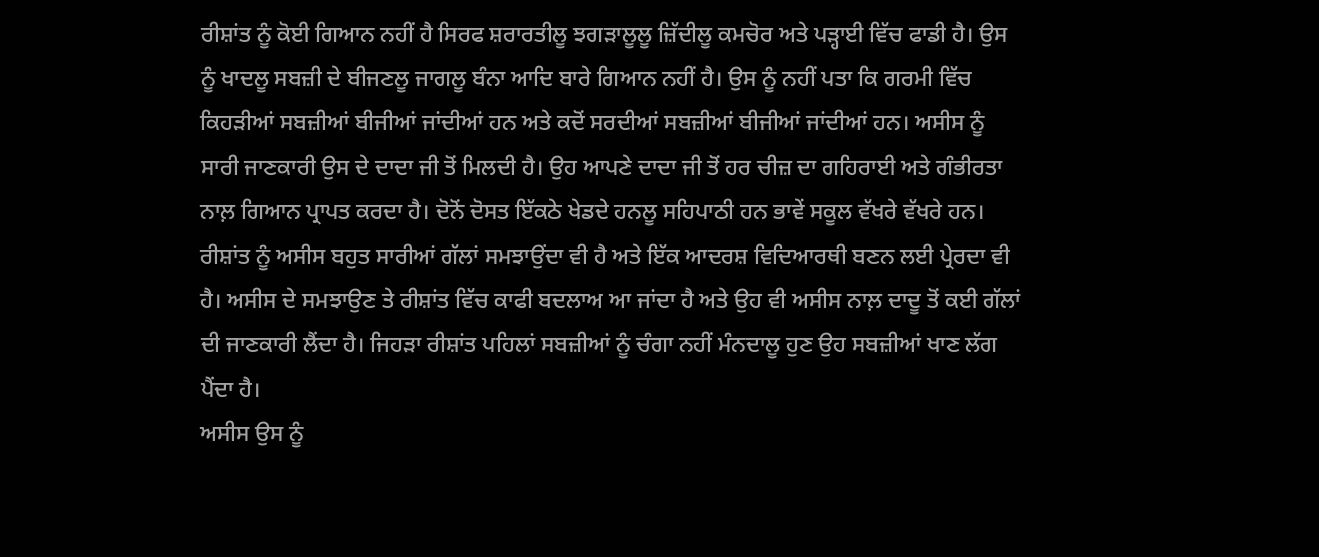ਰੀਸ਼ਾਂਤ ਨੂੰ ਕੋਈ ਗਿਆਨ ਨਹੀਂ ਹੈ ਸਿਰਫ ਸ਼ਰਾਰਤੀਲੂ ਝਗੜਾਲੂਲੂ ਜ਼ਿੱਦੀਲੂ ਕਮਚੋਰ ਅਤੇ ਪੜ੍ਹਾਈ ਵਿੱਚ ਫਾਡੀ ਹੈ। ਉਸ ਨੂੰ ਖਾਦਲੂ ਸਬਜ਼ੀ ਦੇ ਬੀਜਣਲੂ ਜਾਗਲੂ ਬੰਨਾ ਆਦਿ ਬਾਰੇ ਗਿਆਨ ਨਹੀਂ ਹੈ। ਉਸ ਨੂੰ ਨਹੀਂ ਪਤਾ ਕਿ ਗਰਮੀ ਵਿੱਚ ਕਿਹੜੀਆਂ ਸਬਜ਼ੀਆਂ ਬੀਜੀਆਂ ਜਾਂਦੀਆਂ ਹਨ ਅਤੇ ਕਦੋਂ ਸਰਦੀਆਂ ਸਬਜ਼ੀਆਂ ਬੀਜੀਆਂ ਜਾਂਦੀਆਂ ਹਨ। ਅਸੀਸ ਨੂੰ ਸਾਰੀ ਜਾਣਕਾਰੀ ਉਸ ਦੇ ਦਾਦਾ ਜੀ ਤੋਂ ਮਿਲਦੀ ਹੈ। ਉਹ ਆਪਣੇ ਦਾਦਾ ਜੀ ਤੋਂ ਹਰ ਚੀਜ਼ ਦਾ ਗਹਿਰਾਈ ਅਤੇ ਗੰਭੀਰਤਾ ਨਾਲ਼ ਗਿਆਨ ਪ੍ਰਾਪਤ ਕਰਦਾ ਹੈ। ਦੋਨੋਂ ਦੋਸਤ ਇੱਕਠੇ ਖੇਡਦੇ ਹਨਲੂ ਸਹਿਪਾਠੀ ਹਨ ਭਾਵੇਂ ਸਕੂਲ ਵੱਖਰੇ ਵੱਖਰੇ ਹਨ। ਰੀਸ਼ਾਂਤ ਨੂੰ ਅਸੀਸ ਬਹੁਤ ਸਾਰੀਆਂ ਗੱਲਾਂ ਸਮਝਾਉਂਦਾ ਵੀ ਹੈ ਅਤੇ ਇੱਕ ਆਦਰਸ਼ ਵਿਦਿਆਰਥੀ ਬਣਨ ਲਈ ਪ੍ਰੇਰਦਾ ਵੀ ਹੈ। ਅਸੀਸ ਦੇ ਸਮਝਾਉਣ ਤੇ ਰੀਸ਼ਾਂਤ ਵਿੱਚ ਕਾਫੀ ਬਦਲਾਅ ਆ ਜਾਂਦਾ ਹੈ ਅਤੇ ਉਹ ਵੀ ਅਸੀਸ ਨਾਲ਼ ਦਾਦੂ ਤੋਂ ਕਈ ਗੱਲਾਂ ਦੀ ਜਾਣਕਾਰੀ ਲੈਂਦਾ ਹੈ। ਜਿਹੜਾ ਰੀਸ਼ਾਂਤ ਪਹਿਲਾਂ ਸਬਜ਼ੀਆਂ ਨੂੰ ਚੰਗਾ ਨਹੀਂ ਮੰਨਦਾਲੂ ਹੁਣ ਉਹ ਸਬਜ਼ੀਆਂ ਖਾਣ ਲੱਗ ਪੈਂਦਾ ਹੈ।
ਅਸੀਸ ਉਸ ਨੂੰ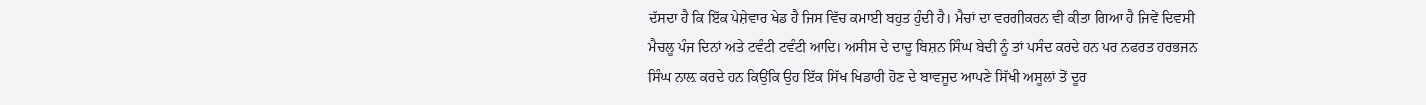ਦੱਸਦਾ ਹੈ ਕਿ ਇੱਕ ਪੇਸ਼ੇਵਾਰ ਖੇਡ ਹੈ ਜਿਸ ਵਿੱਚ ਕਮਾਈ ਬਹੁਤ ਹੁੰਦੀ ਹੈ। ਮੈਚਾਂ ਦਾ ਵਰਗੀਕਰਨ ਵੀ ਕੀਤਾ ਗਿਆ ਹੈ ਜਿਵੇਂ ਦਿਵਸੀ ਮੈਚਲੂ ਪੰਜ ਦਿਨਾਂ ਅਤੇ ਟਵੰਟੀ ਟਵੰਟੀ ਆਦਿ। ਅਸੀਸ ਦੇ ਦਾਦੂ ਬਿਸ਼ਨ ਸਿੰਘ ਬੇਦੀ ਨੂੰ ਤਾਂ ਪਸੰਦ ਕਰਦੇ ਹਨ ਪਰ ਨਫਰਤ ਹਰਭਜਨ ਸਿੰਘ ਨਾਲ਼ ਕਰਦੇ ਹਨ ਕਿਉਂਕਿ ਉਹ ਇੱਕ ਸਿੱਖ ਖਿਡਾਰੀ ਹੋਣ ਦੇ ਬਾਵਜੂਦ ਆਪਣੇ ਸਿੱਖੀ ਅਸੂਲਾਂ ਤੋਂ ਦੂਰ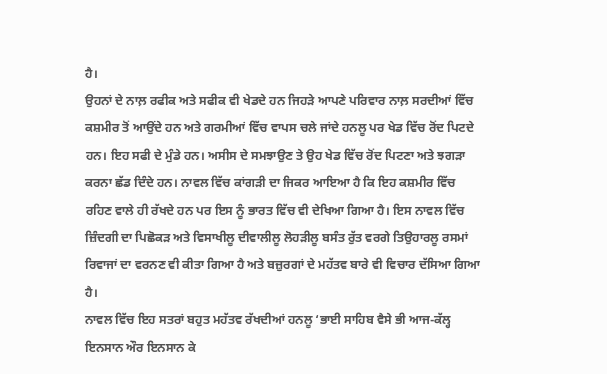ਹੈ।
ਉਹਨਾਂ ਦੇ ਨਾਲ਼ ਰਫੀਕ ਅਤੇ ਸਫੀਕ ਵੀ ਖੇਡਦੇ ਹਨ ਜਿਹੜੇ ਆਪਣੇ ਪਰਿਵਾਰ ਨਾਲ਼ ਸਰਦੀਆਂ ਵਿੱਚ ਕਸ਼ਮੀਰ ਤੋਂ ਆਉਂਦੇ ਹਨ ਅਤੇ ਗਰਮੀਆਂ ਵਿੱਚ ਵਾਪਸ ਚਲੇ ਜਾਂਦੇ ਹਨਲੂ ਪਰ ਖੇਡ ਵਿੱਚ ਰੋਂਦ ਪਿਟਦੇ ਹਨ। ਇਹ ਸਫੀ ਦੇ ਮੁੰਡੇ ਹਨ। ਅਸੀਸ ਦੇ ਸਮਝਾਉਣ ਤੇ ਉਹ ਖੇਡ ਵਿੱਚ ਰੋਂਦ ਪਿਟਣਾ ਅਤੇ ਝਗੜਾ ਕਰਨਾ ਛੱਡ ਦਿੰਦੇ ਹਨ। ਨਾਵਲ ਵਿੱਚ ਕਾਂਗੜੀ ਦਾ ਜਿਕਰ ਆਇਆ ਹੈ ਕਿ ਇਹ ਕਸ਼ਮੀਰ ਵਿੱਚ ਰਹਿਣ ਵਾਲੇ ਹੀ ਰੱਖਦੇ ਹਨ ਪਰ ਇਸ ਨੂੰ ਭਾਰਤ ਵਿੱਚ ਵੀ ਦੇਖਿਆ ਗਿਆ ਹੈ। ਇਸ ਨਾਵਲ ਵਿੱਚ ਜ਼ਿੰਦਗੀ ਦਾ ਪਿਛੋਕੜ ਅਤੇ ਵਿਸਾਖੀਲੂ ਦੀਵਾਲੀਲੂ ਲੋਹੜੀਲੂ ਬਸੰਤ ਰੁੱਤ ਵਰਗੇ ਤਿਉਹਾਰਲੂ ਰਸਮਾਂ ਰਿਵਾਜਾਂ ਦਾ ਵਰਨਣ ਵੀ ਕੀਤਾ ਗਿਆ ਹੈ ਅਤੇ ਬਜ਼ੁਰਗਾਂ ਦੇ ਮਹੱਤਵ ਬਾਰੇ ਵੀ ਵਿਚਾਰ ਦੱਸਿਆ ਗਿਆ ਹੈ।
ਨਾਵਲ ਵਿੱਚ ਇਹ ਸਤਰਾਂ ਬਹੁਤ ਮਹੱਤਵ ਰੱਖਦੀਆਂ ਹਨਲੂ ‘ਭਾਈ ਸਾਹਿਬ ਵੈਸੇ ਭੀ ਆਜ-ਕੱਲ੍ਹ ਇਨਸਾਨ ਔਰ ਇਨਸਾਨ ਕੇ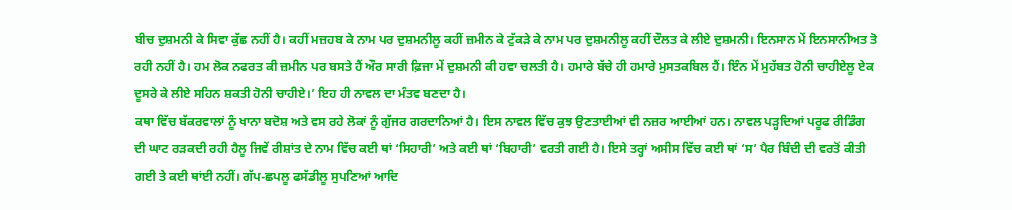ਬੀਚ ਦੁਸ਼ਮਨੀ ਕੇ ਸਿਵਾ ਕੁੱਛ ਨਹੀਂ ਹੈ। ਕਹੀਂ ਮਜ਼ਹਬ ਕੇ ਨਾਮ ਪਰ ਦੁਸ਼ਮਨੀਲੂ ਕਹੀਂ ਜ਼ਮੀਨ ਕੇ ਟੁੱਕੜੇ ਕੇ ਨਾਮ ਪਰ ਦੁਸ਼ਮਨੀਲੂ ਕਹੀਂ ਦੌਲਤ ਕੇ ਲੀਏ ਦੁਸ਼ਮਨੀ। ਇਨਸਾਨ ਮੇਂ ਇਨਸਾਨੀਅਤ ਤੋ ਰਹੀ ਨਹੀਂ ਹੈ। ਹਮ ਲੋਕ ਨਫਰਤ ਕੀ ਜ਼ਮੀਨ ਪਰ ਬਸਤੇ ਹੈਂ ਔਰ ਸਾਰੀ ਫ਼ਿਜਾ ਮੇਂ ਦੁਸ਼ਮਨੀ ਕੀ ਹਵਾ ਚਲਤੀ ਹੈ। ਹਮਾਰੇ ਬੱਚੇ ਹੀ ਹਮਾਰੇ ਮੁਸਤਕਬਿਲ ਹੈਂ। ਇੰਨ ਮੇਂ ਮੁਹੱਬਤ ਹੋਨੀ ਚਾਹੀਏਲੂ ਏਕ ਦੂਸਰੇ ਕੇ ਲੀਏ ਸਹਿਨ ਸ਼ਕਤੀ ਹੋਨੀ ਚਾਹੀਏ।’ ਇਹ ਹੀ ਨਾਵਲ ਦਾ ਮੰਤਵ ਬਣਦਾ ਹੈ।
ਕਥਾ ਵਿੱਚ ਬੱਕਰਵਾਲਾਂ ਨੂੰ ਖਾਨਾ ਬਦੋਸ਼ ਅਤੇ ਵਸ ਰਹੇ ਲੋਕਾਂ ਨੂੰ ਗੁੱਜਰ ਗਰਦਾਨਿਆਂ ਹੈ। ਇਸ ਨਾਵਲ ਵਿੱਚ ਕੁਝ ਉਣਤਾਈਆਂ ਵੀ ਨਜ਼ਰ ਆਈਆਂ ਹਨ। ਨਾਵਲ ਪੜ੍ਹਦਿਆਂ ਪਰੂਫ ਰੀਡਿੰਗ ਦੀ ਘਾਟ ਰੜਕਦੀ ਰਹੀ ਹੈਲੂ ਜਿਵੇਂ ਰੀਸ਼ਾਂਤ ਦੇ ਨਾਮ ਵਿੱਚ ਕਈ ਥਾਂ ‘ਸਿਹਾਰੀ’ ਅਤੇ ਕਈ ਥਾਂ ‘ਬਿਹਾਰੀ’ ਵਰਤੀ ਗਈ ਹੈ। ਇਸੇ ਤਰ੍ਹਾਂ ਅਸੀਸ ਵਿੱਚ ਕਈ ਥਾਂ ‘ਸ’ ਪੈਰ ਬਿੰਦੀ ਦੀ ਵਰਤੋਂ ਕੀਤੀ ਗਈ ਤੇ ਕਈ ਥਾਂਈ ਨਹੀਂ। ਗੱਪ-ਛਪਲੂ ਫਸੱਡੀਲੂ ਸੁਪਣਿਆਂ ਆਦਿ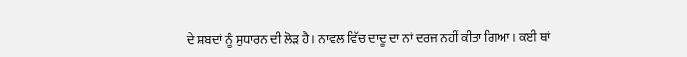ਦੇ ਸ਼ਬਦਾਂ ਨੂੰ ਸੁਧਾਰਨ ਦੀ ਲੋੜ ਹੈ। ਨਾਵਲ ਵਿੱਚ ਦਾਦੂ ਦਾ ਨਾਂ ਦਰਜ ਨਹੀਂ ਕੀਤਾ ਗਿਆ। ਕਈ ਥਾਂ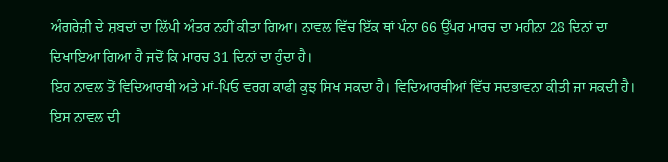ਅੰਗਰੇਜ਼ੀ ਦੇ ਸ਼ਬਦਾਂ ਦਾ ਲਿੱਪੀ ਅੰਤਰ ਨਹੀਂ ਕੀਤਾ ਗਿਆ। ਨਾਵਲ ਵਿੱਚ ਇੱਕ ਥਾਂ ਪੰਨਾ 66 ਉੱਪਰ ਮਾਰਚ ਦਾ ਮਹੀਨਾ 28 ਦਿਨਾਂ ਦਾ ਦਿਖਾਇਆ ਗਿਆ ਹੈ ਜਦੋਂ ਕਿ ਮਾਰਚ 31 ਦਿਨਾਂ ਦਾ ਹੁੰਦਾ ਹੈ।
ਇਹ ਨਾਵਲ ਤੋਂ ਵਿਦਿਆਰਥੀ ਅਤੇ ਮਾਂ-ਪਿਓ ਵਰਗ ਕਾਫੀ ਕੁਝ ਸਿਖ ਸਕਦਾ ਹੈ। ਵਿਦਿਆਰਥੀਆਂ ਵਿੱਚ ਸਦਭਾਵਨਾ ਕੀਤੀ ਜਾ ਸਕਦੀ ਹੈ। ਇਸ ਨਾਵਲ ਦੀ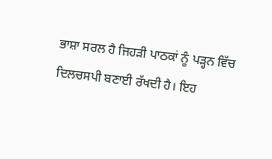ਭਾਸ਼ਾ ਸਰਲ ਹੈ ਜਿਹੜੀ ਪਾਠਕਾਂ ਨੂੰ ਪੜ੍ਹਨ ਵਿੱਚ ਦਿਲਚਸਪੀ ਬਣਾਈ ਰੱਖਦੀ ਹੈ। ਇਹ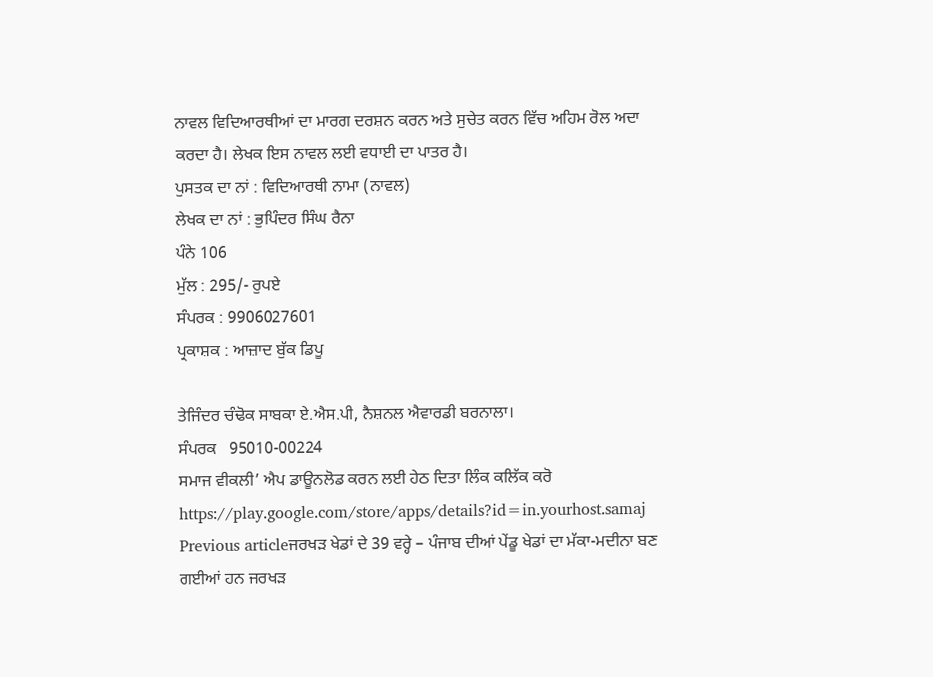ਨਾਵਲ ਵਿਦਿਆਰਥੀਆਂ ਦਾ ਮਾਰਗ ਦਰਸ਼ਨ ਕਰਨ ਅਤੇ ਸੁਚੇਤ ਕਰਨ ਵਿੱਚ ਅਹਿਮ ਰੋਲ ਅਦਾ ਕਰਦਾ ਹੈ। ਲੇਖਕ ਇਸ ਨਾਵਲ ਲਈ ਵਧਾਈ ਦਾ ਪਾਤਰ ਹੈ।
ਪੁਸਤਕ ਦਾ ਨਾਂ : ਵਿਦਿਆਰਥੀ ਨਾਮਾ (ਨਾਵਲ)
ਲੇਖਕ ਦਾ ਨਾਂ : ਭੁਪਿੰਦਰ ਸਿੰਘ ਰੈਨਾ
ਪੰਨੇ 106
ਮੁੱਲ : 295/- ਰੁਪਏ
ਸੰਪਰਕ : 9906027601
ਪ੍ਰਕਾਸ਼ਕ : ਆਜ਼ਾਦ ਬੁੱਕ ਡਿਪੂ

ਤੇਜਿੰਦਰ ਚੰਢੋਕ ਸਾਬਕਾ ਏ.ਐਸ.ਪੀ, ਨੈਸ਼ਨਲ ਐਵਾਰਡੀ ਬਰਨਾਲਾ।
ਸੰਪਰਕ   95010-00224
ਸਮਾਜ ਵੀਕਲੀ’ ਐਪ ਡਾਊਨਲੋਡ ਕਰਨ ਲਈ ਹੇਠ ਦਿਤਾ ਲਿੰਕ ਕਲਿੱਕ ਕਰੋ
https://play.google.com/store/apps/details?id=in.yourhost.samaj
Previous articleਜਰਖੜ ਖੇਡਾਂ ਦੇ 39 ਵਰ੍ਹੇ – ਪੰਜਾਬ ਦੀਆਂ ਪੇਂਡੂ ਖੇਡਾਂ ਦਾ ਮੱਕਾ-ਮਦੀਨਾ ਬਣ ਗਈਆਂ ਹਨ ਜਰਖੜ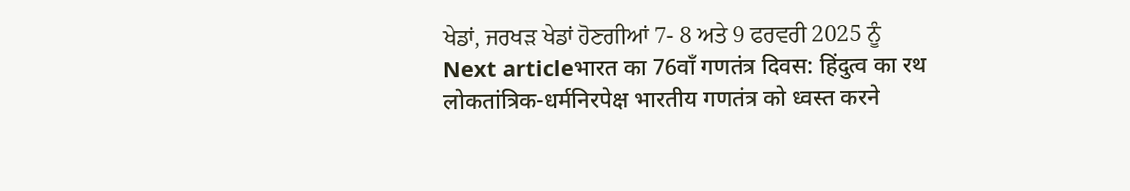ਖੇਡਾਂ, ਜਰਖੜ ਖੇਡਾਂ ਹੋਣਗੀਆਂ 7- 8 ਅਤੇ 9 ਫਰਵਰੀ 2025 ਨੂੰ
Next articleभारत का 76वाँ गणतंत्र दिवस: हिंदुत्व का रथ लोकतांत्रिक-धर्मनिरपेक्ष भारतीय गणतंत्र को ध्वस्त करने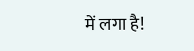में लगा है!